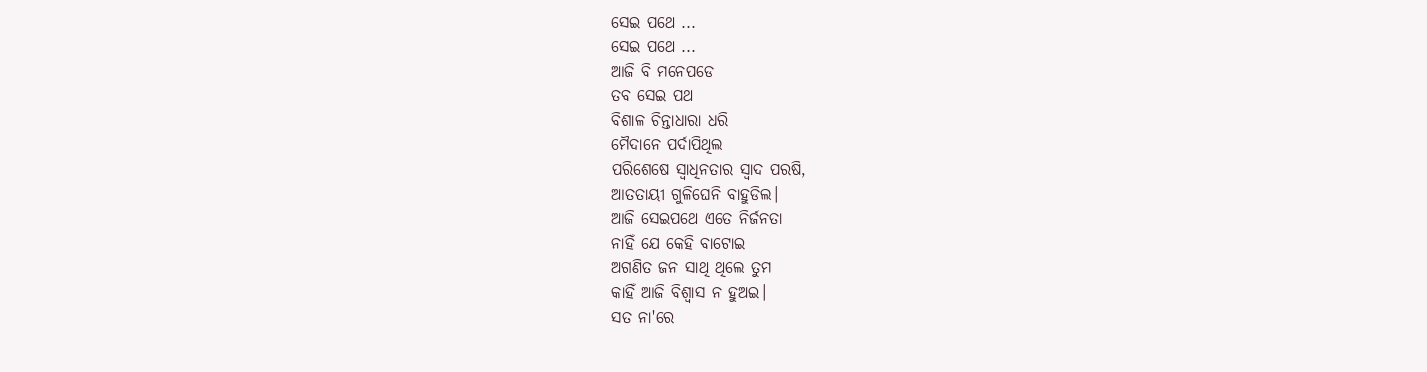ସେଇ ପଥେ ...
ସେଇ ପଥେ ...
ଆଜି ବି ମନେପଡେ
ତବ ସେଇ ପଥ
ବିଶାଳ ଚିନ୍ତାଧାରା ଧରି
ମୈଦାନେ ପର୍ଦାପିଥିଲ
ପରିଶେଷେ ସ୍ବାଧିନତାର ସ୍ବାଦ ପରଷି,
ଆତତାୟୀ ଗୁଳିଘେନି ବାହୁଡିଲ।
ଆଜି ସେଇପଥେ ଏତେ ନିର୍ଜନତା
ନାହିଁ ଯେ କେହି ବାଟୋଇ
ଅଗଣିତ ଜନ ସାଥି ଥିଲେ ତୁମ
କାହିଁ ଆଜି ବିଶ୍ବାସ ନ ହୁଅଇ।
ସତ ନା'ରେ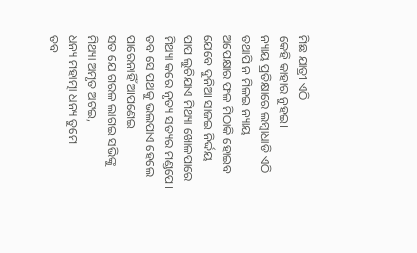ମିଛ ଯାତ୍ରୀ ଏଠି
କେହି କାହାର ନୁହଇ।
ନ୍ୟାୟ ପ୍ରତିକ୍ଷାରେ ଲମ୍ବାଧାଡି ଏଠି
ତଥାପି ନ ମିଳଇ ନ୍ୟାୟ
ଅପେକ୍ଷାର ଫଳ ମିଠାକି ହୋଇବ
ଯେବେ ଦୁନିଆ ସାଜଇ ନିର୍ଦ୍ଦୟ
ପାପ ଲୁଚିଯାଏ ମିଥ୍ୟା ଖୋଳପାରେ
ମିଥ୍ୟା କରେ ନୃତ୍ୟ ସତ୍ୟର ମଣ୍ଡପେ।
ତବ ସେ ପଥକୁ ଭଲପାଏ ହେଲେ
ପାରେନାହିଁ ଆପଣେଇ
ସତ ଯେ ଗରଳ ଲାଗଇ ସଭିଙ୍କୁ
ମିଥ୍ୟା ଅମୃତ ଅଟଇ,
ଧନ୍ୟ ମହାତ୍ମା ଧନ୍ୟ ତୁମେ
ତବ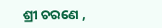ଶ୍ରୀ ଚରଣେ ,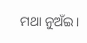ମଥା ନୁଅଁଇ।